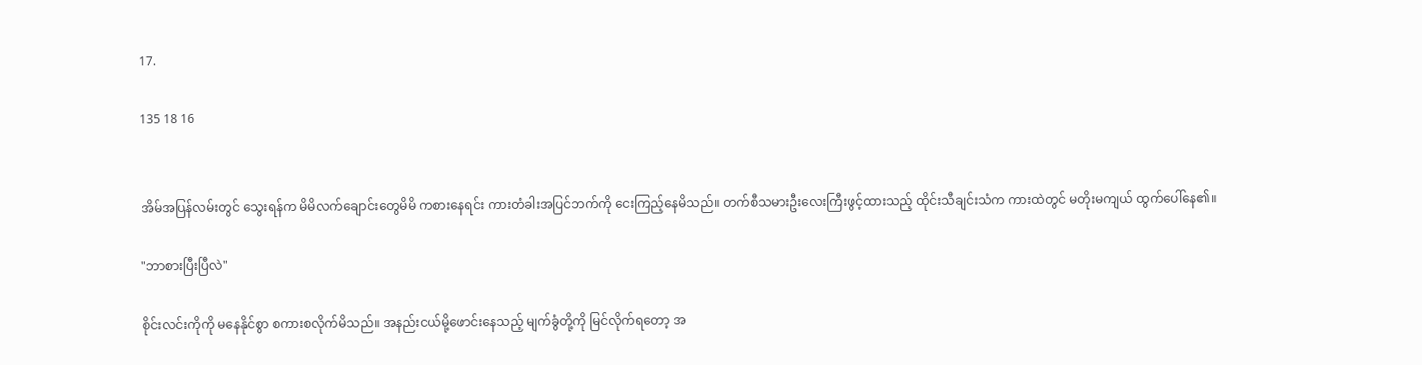17.

135 18 16


အိမ်အပြန်လမ်းတွင် သွေးရန်က မိမိလက်ချောင်းတွေမိမိ ကစားနေရင်း ကားတံခါးအပြင်ဘက်ကို ငေးကြည့်နေမိသည်။ တက်စီသမားဦးလေးကြီးဖွင့်ထားသည့် ထိုင်းသီချင်းသံက ကားထဲတွင် မတိုးမကျယ် ထွက်ပေါ်နေ၏။

"ဘာစားပြီးပြီလဲ"

စိုင်းလင်းကိုကို မနေနိုင်စွာ စကားစလိုက်မိသည်။ အနည်းငယ်မို့ဖောင်းနေသည့် မျက်ခွံတို့ကို မြင်လိုက်ရတော့ အ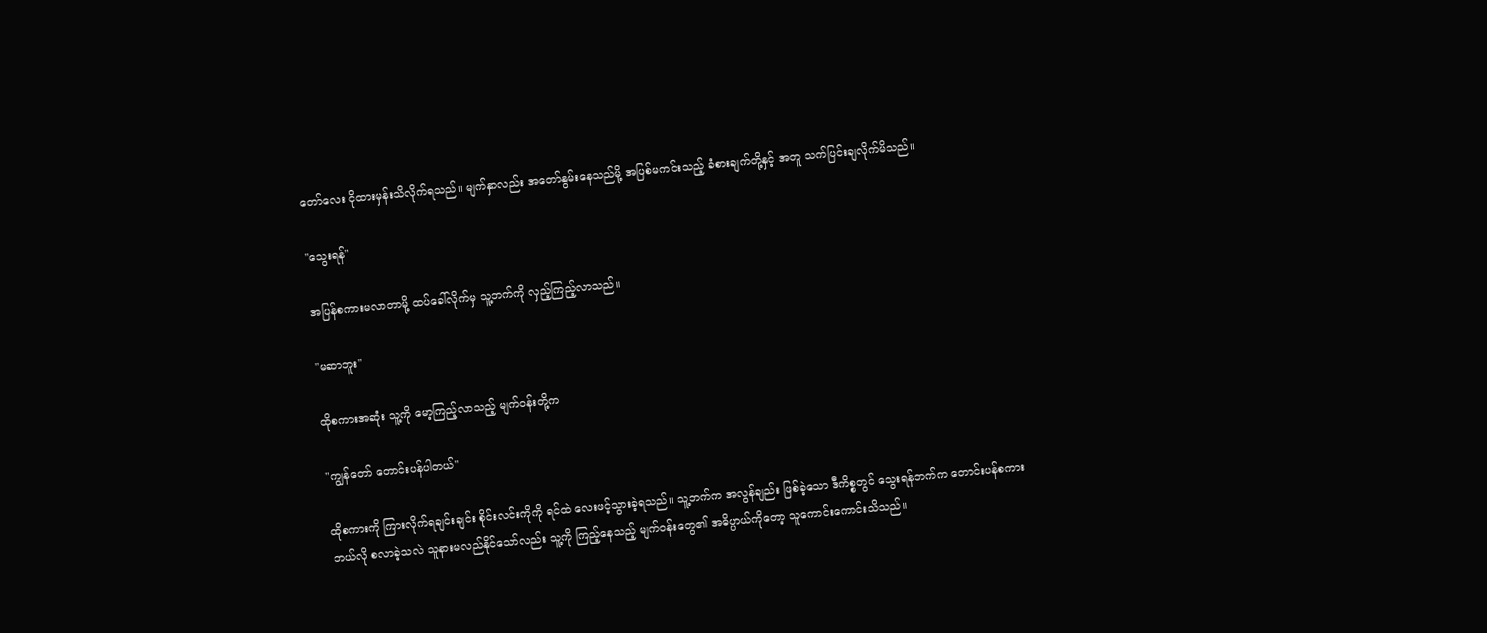တော်လေး ငိုထားမှန်းသိလိုက်ရသည်။ မျက်နှာလည်း အတော်နွမ်းနေသည်မို့ အပြစ်မကင်းသည့် ခံစားချက်တို့နှင့် အတူ သက်ပြင်းချလိုက်မိသည်။

"သွေးရန်"

အပြန်စကားမလာတာမို့ ထပ်ခေါ်လိုက်မှ သူ့ဘက်ကို လှည့်ကြည့်လာသည်။

"မဆာဘူး"

ထိုစကားအဆုံး သူ့ကို မော့ကြည့်လာသည့် မျက်၀န်းတို့က

"ကျွန်တော် တောင်းပန်ပါတယ်"

ထိုစကားကို ကြားလိုက်ရချင်းချင်း စိုင်းလင်းကိုကို ရင်ထဲ လေးဖင့်သွားခဲ့ရသည်။ သူ့ဘက်က အလွန်ချည်း ဖြစ်ခဲ့သော ဒီကိစ္စတွင် သွေးရန်ဘက်က တောင်းပန်စကား ဘယ်လို စလာခဲ့သလဲ သူနားမလည်နိုင်သော်လည်း သူ့ကို ကြည့်နေသည့် မျက်၀န်းတွေ၏ အဓိပ္ပာယ်ကိုတော့ သူကောင်းကောင်းသိသည်။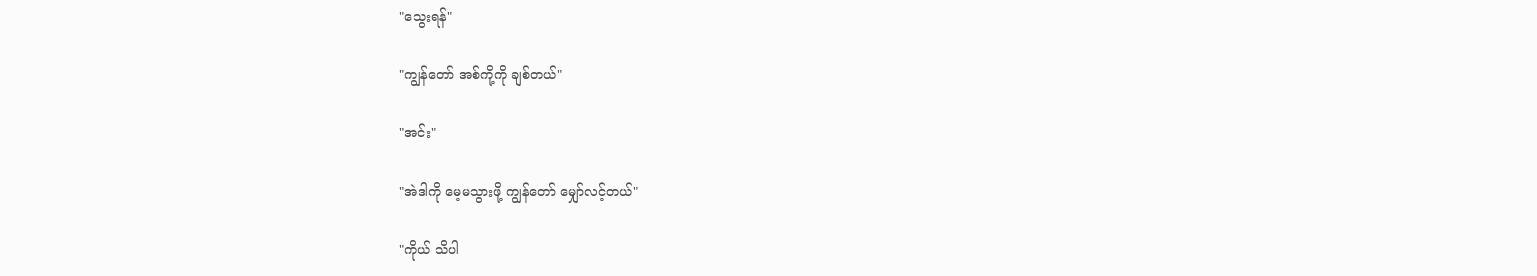"သွေးရန်"

"ကျွန်တော် အစ်ကို့ကို ချစ်တယ်"

"အင်း"

"အဲဒါကို မေ့မသွားဖို့ ကျွန်တော် မျှော်လင့်တယ်"

"ကိုယ် သိပါ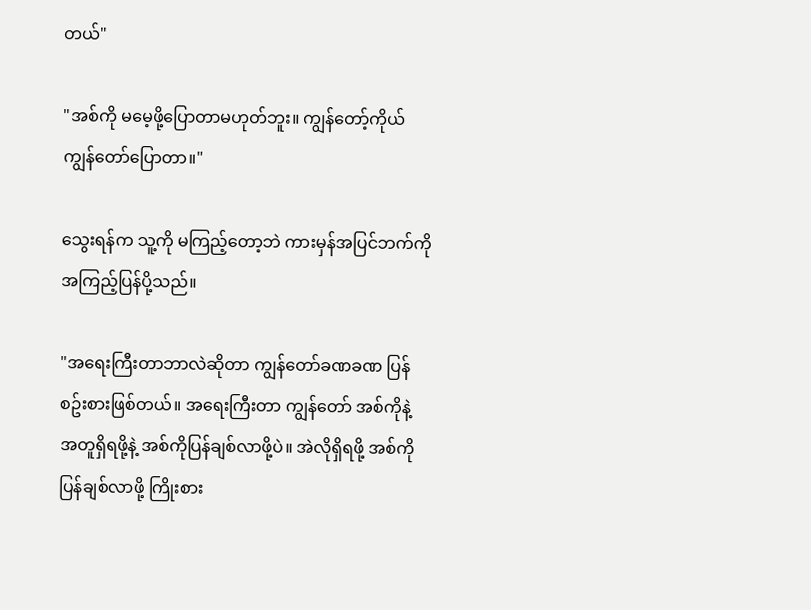တယ်"

"အစ်ကို မမေ့ဖို့ပြောတာမဟုတ်ဘူး။ ကျွန်တော့်ကိုယ်ကျွန်တော်ပြောတာ။"

သွေးရန်က သူ့ကို မကြည့်တော့ဘဲ ကားမှန်အပြင်ဘက်ကို အကြည့်ပြန်ပို့သည်။

"အရေးကြီးတာဘာလဲဆိုတာ ကျွန်တော်ခဏခဏ ပြန်စဥ်းစားဖြစ်တယ်။ အရေးကြီးတာ ကျွန်တော် အစ်ကိုနဲ့ အတူရှိရဖို့နဲ့ အစ်ကိုပြန်ချစ်လာဖို့ပဲ။ အဲလိုရှိရဖို့ အစ်ကိုပြန်ချစ်လာဖို့ ကြိုးစား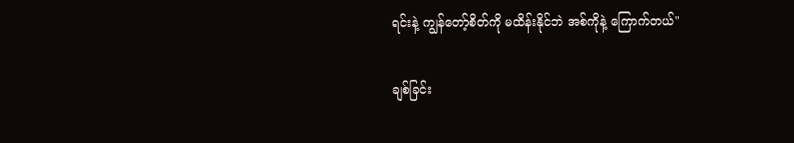ရင်းနဲ့ ကျွန်တော့်စိတ်ကို မထိန်းနိုင်ဘဲ အစ်ကိုနဲ့ ကြောက်တယ်"

ချစ်ခြင်း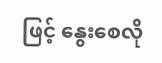ဖြင့် နွေးစေလို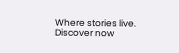Where stories live. Discover now